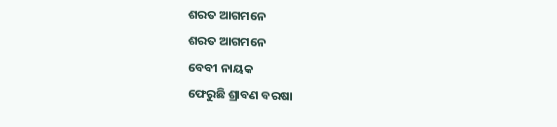ଶରତ ଆଗମନେ
ଶରତ ଆଗମନେ
ବେବୀ ନାୟକ
ଫେରୁଛି ଶ୍ରାବଣ ବରଷା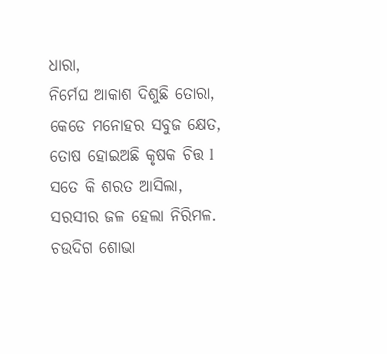ଧାରା,
ନିର୍ମେଘ ଆକାଶ ଦିଶୁଛି ତୋରା,
କେଡେ ମନୋହର ସବୁଜ କ୍ଷେତ,
ତୋଷ ହୋଇଅଛି କୃଷକ ଚିତ୍ତ l
ସତେ କି ଶରତ ଆସିଲା,
ସରସୀର ଜଳ ହେଲା ନିରିମଳ.
ଚଉଦିଗ ଶୋଭା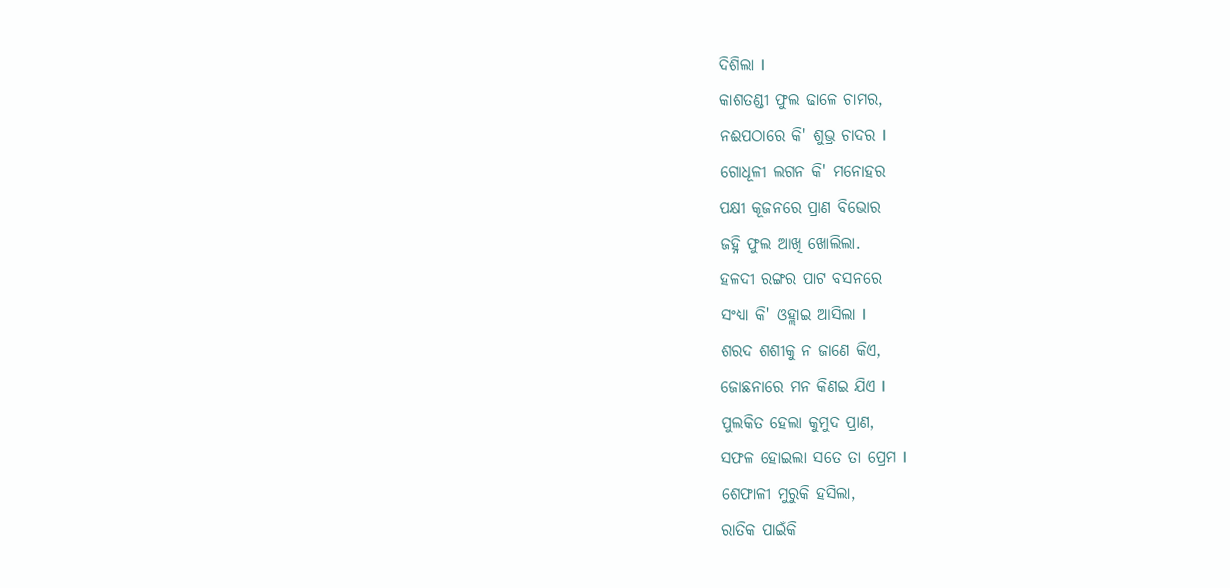ଦିଶିଲା l
କାଶତଣ୍ଡୀ ଫୁଲ ଢାଳେ ଚାମର,
ନଈପଠାରେ କି' ଶୁଭ୍ର ଚାଦର l
ଗୋଧୂଳୀ ଲଗନ କି' ମନୋହର
ପକ୍ଷୀ କୂଜନରେ ପ୍ରାଣ ବିଭୋର
ଜହ୍ନି ଫୁଲ ଆଖି ଖୋଲିଲା.
ହଳଦୀ ରଙ୍ଗର ପାଟ ବସନରେ
ସଂଧ୍ୟା କି' ଓହ୍ଲାଇ ଆସିଲା l
ଶରଦ ଶଶୀକୁ ନ ଜାଣେ କିଏ,
ଜୋଛନାରେ ମନ କିଣଇ ଯିଏ l
ପୁଲକିତ ହେଲା କୁମୁଦ ପ୍ରାଣ,
ସଫଳ ହୋଇଲା ସତେ ତା ପ୍ରେମ l
ଶେଫାଳୀ ମୁରୁକି ହସିଲା,
ରାତିକ ପାଇଁକି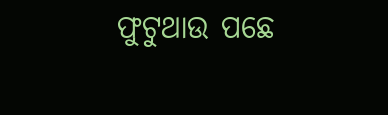ଫୁଟୁଥାଉ ପଛେ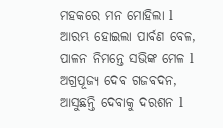ମହକରେ ମନ ମୋହିଲା l
ଆରମ୍ଭ ହୋଇଲା ପାର୍ବଣ ବେଳ,
ପାଳନ ନିମନ୍ତେ ସଭିଙ୍କ ମେଳ l
ଅଗ୍ରପୂଜ୍ୟ ଦେବ ଗଜବଦନ,
ଆସୁଛନ୍ତି ଦେବାକୁ ଦରଶନ l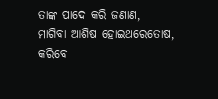ତାଙ୍କ ପାଦେ କରି ଜଣାଣ,
ମାଗିବା ଆଶିଷ ହୋଇଥରେତୋଷ,
କରିବେ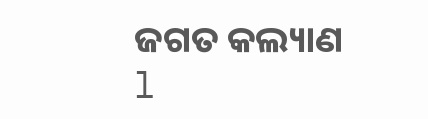ଜଗତ କଲ୍ୟାଣ l